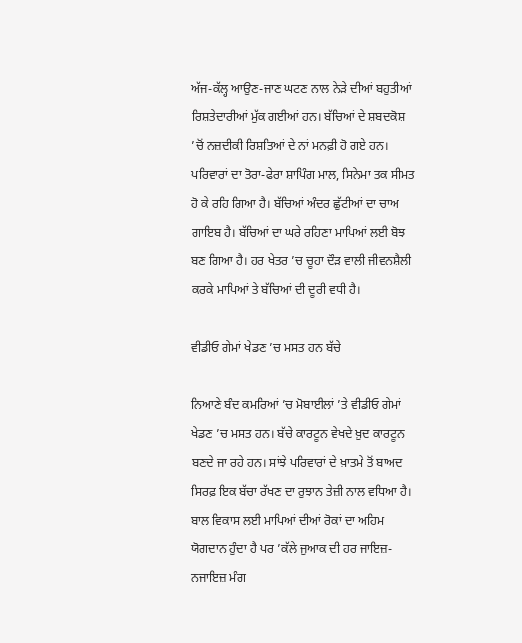ਅੱਜ-ਕੱਲ੍ਹ ਆਉਣ-ਜਾਣ ਘਟਣ ਨਾਲ ਨੇੜੇ ਦੀਆਂ ਬਹੁਤੀਆਂ ਰਿਸ਼ਤੇਦਾਰੀਆਂ ਮੁੱਕ ਗਈਆਂ ਹਨ। ਬੱਚਿਆਂ ਦੇ ਸ਼ਬਦਕੋਸ਼ ’ਚੋਂ ਨਜ਼ਦੀਕੀ ਰਿਸ਼ਤਿਆਂ ਦੇ ਨਾਂ ਮਨਫ਼ੀ ਹੋ ਗਏ ਹਨ। ਪਰਿਵਾਰਾਂ ਦਾ ਤੋਰਾ-ਫੇਰਾ ਸ਼ਾਪਿੰਗ ਮਾਲ, ਸਿਨੇਮਾ ਤਕ ਸੀਮਤ ਹੋ ਕੇ ਰਹਿ ਗਿਆ ਹੈ। ਬੱਚਿਆਂ ਅੰਦਰ ਛੁੱਟੀਆਂ ਦਾ ਚਾਅ ਗਾਇਬ ਹੈ। ਬੱਚਿਆਂ ਦਾ ਘਰੇ ਰਹਿਣਾ ਮਾਪਿਆਂ ਲਈ ਬੋਝ ਬਣ ਗਿਆ ਹੈ। ਹਰ ਖੇਤਰ ’ਚ ਚੂਹਾ ਦੌੜ ਵਾਲੀ ਜੀਵਨਸ਼ੈਲੀ ਕਰਕੇ ਮਾਪਿਆਂ ਤੇ ਬੱਚਿਆਂ ਦੀ ਦੂਰੀ ਵਧੀ ਹੈ।

ਵੀਡੀਓ ਗੇਮਾਂ ਖੇਡਣ ’ਚ ਮਸਤ ਹਨ ਬੱਚੇ

ਨਿਆਣੇ ਬੰਦ ਕਮਰਿਆਂ ’ਚ ਮੋਬਾਈਲਾਂ ’ਤੇ ਵੀਡੀਓ ਗੇਮਾਂ ਖੇਡਣ ’ਚ ਮਸਤ ਹਨ। ਬੱਚੇ ਕਾਰਟੂਨ ਵੇਖਦੇ ਖ਼ੁਦ ਕਾਰਟੂਨ ਬਣਦੇ ਜਾ ਰਹੇ ਹਨ। ਸਾਂਝੇ ਪਰਿਵਾਰਾਂ ਦੇ ਖ਼ਾਤਮੇ ਤੋਂ ਬਾਅਦ ਸਿਰਫ਼ ਇਕ ਬੱਚਾ ਰੱਖਣ ਦਾ ਰੁਝਾਨ ਤੇਜ਼ੀ ਨਾਲ ਵਧਿਆ ਹੈ। ਬਾਲ ਵਿਕਾਸ ਲਈ ਮਾਪਿਆਂ ਦੀਆਂ ਰੋਕਾਂ ਦਾ ਅਹਿਮ ਯੋਗਦਾਨ ਹੁੰਦਾ ਹੈ ਪਰ ’ਕੱਲੇ ਜੁਆਕ ਦੀ ਹਰ ਜਾਇਜ਼-ਨਜਾਇਜ਼ ਮੰਗ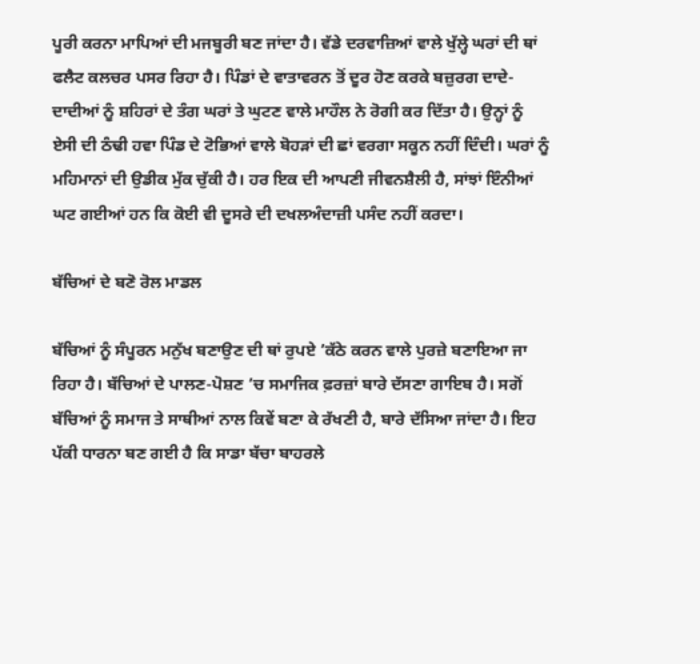ਪੂਰੀ ਕਰਨਾ ਮਾਪਿਆਂ ਦੀ ਮਜਬੂਰੀ ਬਣ ਜਾਂਦਾ ਹੈ। ਵੱਡੇ ਦਰਵਾਜ਼ਿਆਂ ਵਾਲੇ ਖੁੱਲ੍ਹੇ ਘਰਾਂ ਦੀ ਥਾਂ ਫਲੈਟ ਕਲਚਰ ਪਸਰ ਰਿਹਾ ਹੈ। ਪਿੰਡਾਂ ਦੇ ਵਾਤਾਵਰਨ ਤੋਂ ਦੂਰ ਹੋਣ ਕਰਕੇ ਬਜ਼ੁਰਗ ਦਾਦੇ-ਦਾਦੀਆਂ ਨੂੰ ਸ਼ਹਿਰਾਂ ਦੇ ਤੰਗ ਘਰਾਂ ਤੇ ਘੁਟਣ ਵਾਲੇ ਮਾਹੌਲ ਨੇ ਰੋਗੀ ਕਰ ਦਿੱਤਾ ਹੈ। ਉਨ੍ਹਾਂ ਨੂੰ ਏਸੀ ਦੀ ਠੰਢੀ ਹਵਾ ਪਿੰਡ ਦੇ ਟੋਭਿਆਂ ਵਾਲੇ ਬੋਹੜਾਂ ਦੀ ਛਾਂ ਵਰਗਾ ਸਕੂਨ ਨਹੀਂ ਦਿੰਦੀ। ਘਰਾਂ ਨੂੰ ਮਹਿਮਾਨਾਂ ਦੀ ਉਡੀਕ ਮੁੱਕ ਚੁੱਕੀ ਹੈ। ਹਰ ਇਕ ਦੀ ਆਪਣੀ ਜੀਵਨਸ਼ੈਲੀ ਹੈ, ਸਾਂਝਾਂ ਇੰਨੀਆਂ ਘਟ ਗਈਆਂ ਹਨ ਕਿ ਕੋਈ ਵੀ ਦੂਸਰੇ ਦੀ ਦਖਲਅੰਦਾਜ਼ੀ ਪਸੰਦ ਨਹੀਂ ਕਰਦਾ।

ਬੱਚਿਆਂ ਦੇ ਬਣੋ ਰੋਲ ਮਾਡਲ

ਬੱਚਿਆਂ ਨੂੰ ਸੰਪੂਰਨ ਮਨੁੱਖ ਬਣਾਉਣ ਦੀ ਥਾਂ ਰੁਪਏ ’ਕੱਠੇ ਕਰਨ ਵਾਲੇ ਪੁਰਜ਼ੇ ਬਣਾਇਆ ਜਾ ਰਿਹਾ ਹੈ। ਬੱਚਿਆਂ ਦੇ ਪਾਲਣ-ਪੋਸ਼ਣ ’ਚ ਸਮਾਜਿਕ ਫ਼ਰਜ਼ਾਂ ਬਾਰੇ ਦੱਸਣਾ ਗਾਇਬ ਹੈ। ਸਗੋਂ ਬੱਚਿਆਂ ਨੂੰ ਸਮਾਜ ਤੇ ਸਾਥੀਆਂ ਨਾਲ ਕਿਵੇਂ ਬਣਾ ਕੇ ਰੱਖਣੀ ਹੈ, ਬਾਰੇ ਦੱਸਿਆ ਜਾਂਦਾ ਹੈ। ਇਹ ਪੱਕੀ ਧਾਰਨਾ ਬਣ ਗਈ ਹੈ ਕਿ ਸਾਡਾ ਬੱਚਾ ਬਾਹਰਲੇ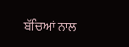ਬੱਚਿਆਂ ਨਾਲ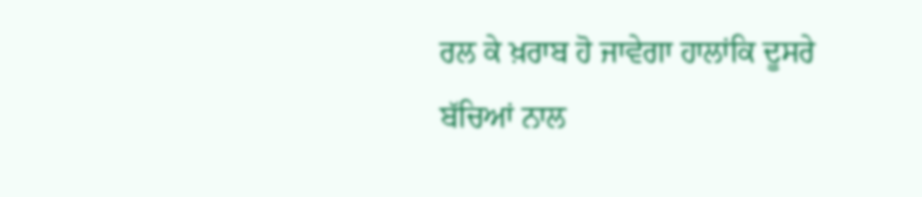ਰਲ ਕੇ ਖ਼ਰਾਬ ਹੋ ਜਾਵੇਗਾ ਹਾਲਾਂਕਿ ਦੂਸਰੇ ਬੱਚਿਆਂ ਨਾਲ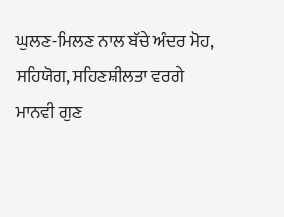ਘੁਲਣ-ਮਿਲਣ ਨਾਲ ਬੱਚੇ ਅੰਦਰ ਮੋਹ, ਸਹਿਯੋਗ, ਸਹਿਣਸ਼ੀਲਤਾ ਵਰਗੇ ਮਾਨਵੀ ਗੁਣ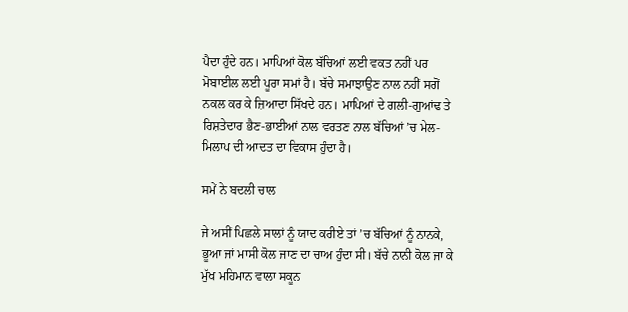ਪੈਦਾ ਹੁੰਦੇ ਹਨ। ਮਾਪਿਆਂ ਕੋਲ ਬੱਚਿਆਂ ਲਈ ਵਕਤ ਨਹੀਂ ਪਰ ਮੋਬਾਈਲ ਲਈ ਪੂਰਾ ਸਮਾਂ ਹੈ। ਬੱਚੇ ਸਮਾਝਾਉਣ ਨਾਲ ਨਹੀਂ ਸਗੋਂ ਨਕਲ ਕਰ ਕੇ ਜ਼ਿਆਦਾ ਸਿੱਖਦੇ ਹਨ। ਮਾਪਿਆਂ ਦੇ ਗਲੀ-ਗੁਆਂਢ ਤੇ ਰਿਸ਼ਤੇਦਾਰ ਭੈਣ-ਭਾਈਆਂ ਨਾਲ ਵਰਤਣ ਨਾਲ ਬੱਚਿਆਂ ’ਚ ਮੇਲ-ਮਿਲਾਪ ਦੀ ਆਦਤ ਦਾ ਵਿਕਾਸ ਹੁੰਦਾ ਹੈ।

ਸਮੇਂ ਨੇ ਬਦਲੀ ਚਾਲ

ਜੇ ਅਸੀਂ ਪਿਛਲੇ ਸਾਲਾਂ ਨੂੰ ਯਾਦ ਕਰੀਏ ਤਾਂ ’ਚ ਬੱਚਿਆਂ ਨੂੰ ਨਾਨਕੇ, ਭੂਆ ਜਾਂ ਮਾਸੀ ਕੋਲ ਜਾਣ ਦਾ ਚਾਅ ਹੁੰਦਾ ਸੀ। ਬੱਚੇ ਨਾਨੀ ਕੋਲ ਜਾ ਕੇ ਮੁੱਖ ਮਹਿਮਾਨ ਵਾਲਾ ਸਕੂਨ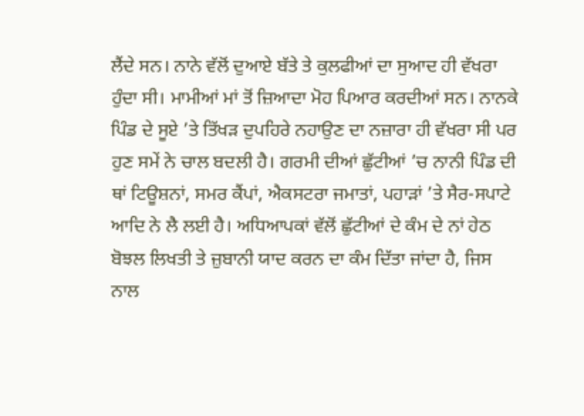ਲੈਂਦੇ ਸਨ। ਨਾਨੇ ਵੱਲੋਂ ਦੁਆਏ ਬੱਤੇ ਤੇ ਕੁਲਫੀਆਂ ਦਾ ਸੁਆਦ ਹੀ ਵੱਖਰਾ ਹੁੰਦਾ ਸੀ। ਮਾਮੀਆਂ ਮਾਂ ਤੋਂ ਜ਼ਿਆਦਾ ਮੋਹ ਪਿਆਰ ਕਰਦੀਆਂ ਸਨ। ਨਾਨਕੇ ਪਿੰਡ ਦੇ ਸੂਏ ’ਤੇ ਤਿੱਖੜ ਦੁਪਹਿਰੇ ਨਹਾਉਣ ਦਾ ਨਜ਼ਾਰਾ ਹੀ ਵੱਖਰਾ ਸੀ ਪਰ ਹੁਣ ਸਮੇਂ ਨੇ ਚਾਲ ਬਦਲੀ ਹੈ। ਗਰਮੀ ਦੀਆਂ ਛੁੱਟੀਆਂ ’ਚ ਨਾਨੀ ਪਿੰਡ ਦੀ ਥਾਂ ਟਿਊਸ਼ਨਾਂ, ਸਮਰ ਕੈਂਪਾਂ, ਐਕਸਟਰਾ ਜਮਾਤਾਂ, ਪਹਾੜਾਂ ’ਤੇ ਸੈਰ-ਸਪਾਟੇ ਆਦਿ ਨੇ ਲੈ ਲਈ ਹੈ। ਅਧਿਆਪਕਾਂ ਵੱਲੋਂ ਛੁੱਟੀਆਂ ਦੇ ਕੰਮ ਦੇ ਨਾਂ ਹੇਠ ਬੋਝਲ ਲਿਖਤੀ ਤੇ ਜ਼ੁਬਾਨੀ ਯਾਦ ਕਰਨ ਦਾ ਕੰਮ ਦਿੱਤਾ ਜਾਂਦਾ ਹੈ, ਜਿਸ ਨਾਲ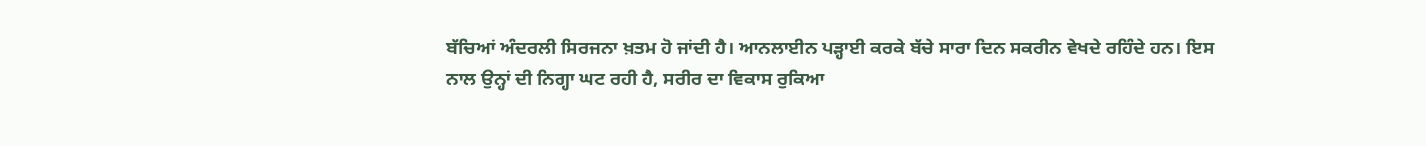ਬੱਚਿਆਂ ਅੰਦਰਲੀ ਸਿਰਜਨਾ ਖ਼ਤਮ ਹੋ ਜਾਂਦੀ ਹੈ। ਆਨਲਾਈਨ ਪੜ੍ਹਾਈ ਕਰਕੇ ਬੱਚੇ ਸਾਰਾ ਦਿਨ ਸਕਰੀਨ ਵੇਖਦੇ ਰਹਿੰਦੇ ਹਨ। ਇਸ ਨਾਲ ਉਨ੍ਹਾਂ ਦੀ ਨਿਗ੍ਹਾ ਘਟ ਰਹੀ ਹੈ, ਸਰੀਰ ਦਾ ਵਿਕਾਸ ਰੁਕਿਆ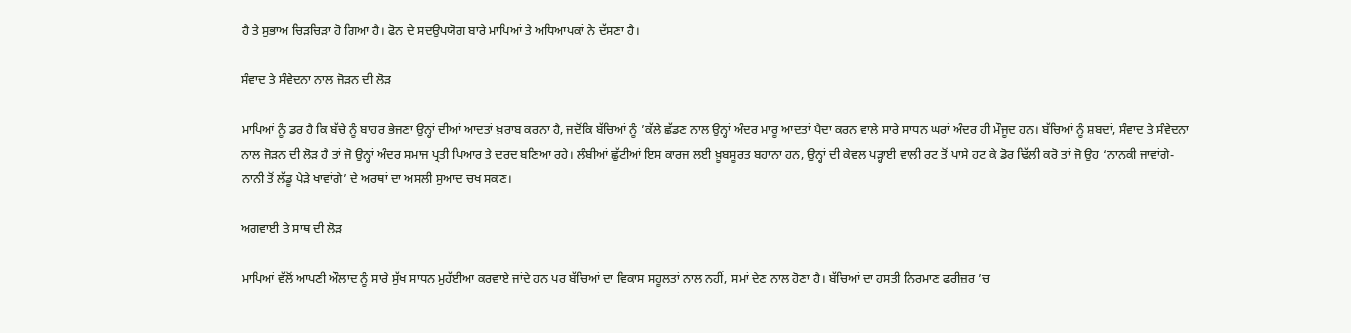ਹੈ ਤੇ ਸੁਭਾਅ ਚਿੜਚਿੜਾ ਹੋ ਗਿਆ ਹੈ। ਫੋਨ ਦੇ ਸਦਉਪਯੋਗ ਬਾਰੇ ਮਾਪਿਆਂ ਤੇ ਅਧਿਆਪਕਾਂ ਨੇ ਦੱਸਣਾ ਹੈ।

ਸੰਵਾਦ ਤੇ ਸੰਵੇਦਨਾ ਨਾਲ ਜੋੜਨ ਦੀ ਲੋੜ

ਮਾਪਿਆਂ ਨੂੰ ਡਰ ਹੈ ਕਿ ਬੱਚੇ ਨੂੰ ਬਾਹਰ ਭੇਜਣਾ ਉਨ੍ਹਾਂ ਦੀਆਂ ਆਦਤਾਂ ਖ਼ਰਾਬ ਕਰਨਾ ਹੈ, ਜਦੋਂਕਿ ਬੱਚਿਆਂ ਨੂੰ ’ਕੱਲੇ ਛੱਡਣ ਨਾਲ ਉਨ੍ਹਾਂ ਅੰਦਰ ਮਾਰੂ ਆਦਤਾਂ ਪੈਦਾ ਕਰਨ ਵਾਲੇ ਸਾਰੇ ਸਾਧਨ ਘਰਾਂ ਅੰਦਰ ਹੀ ਮੌਜੂਦ ਹਨ। ਬੱਚਿਆਂ ਨੂੰ ਸ਼ਬਦਾਂ, ਸੰਵਾਦ ਤੇ ਸੰਵੇਦਨਾ ਨਾਲ ਜੋੜਨ ਦੀ ਲੋੜ ਹੈ ਤਾਂ ਜੋ ਉਨ੍ਹਾਂ ਅੰਦਰ ਸਮਾਜ ਪ੍ਰਤੀ ਪਿਆਰ ਤੇ ਦਰਦ ਬਣਿਆ ਰਹੇ। ਲੰਬੀਆਂ ਛੁੱਟੀਆਂ ਇਸ ਕਾਰਜ ਲਈ ਖ਼ੂਬਸੂਰਤ ਬਹਾਨਾ ਹਨ, ਉਨ੍ਹਾਂ ਦੀ ਕੇਵਲ ਪੜ੍ਹਾਈ ਵਾਲੀ ਰਟ ਤੋਂ ਪਾਸੇ ਹਟ ਕੇ ਡੋਰ ਢਿੱਲੀ ਕਰੋ ਤਾਂ ਜੋ ਉਹ ‘ਨਾਨਕੀ ਜਾਵਾਂਗੇ-ਨਾਨੀ ਤੋਂ ਲੱਡੂ ਪੇੜੇ ਖਾਵਾਂਗੇ’ ਦੇ ਅਰਥਾਂ ਦਾ ਅਸਲੀ ਸੁਆਦ ਚਖ ਸਕਣ।

ਅਗਵਾਈ ਤੇ ਸਾਥ ਦੀ ਲੋੜ

ਮਾਪਿਆਂ ਵੱਲੋਂ ਆਪਣੀ ਔਲਾਦ ਨੂੰ ਸਾਰੇ ਸੁੱਖ ਸਾਧਨ ਮੁਹੱਈਆ ਕਰਵਾਏ ਜਾਂਦੇ ਹਨ ਪਰ ਬੱਚਿਆਂ ਦਾ ਵਿਕਾਸ ਸਹੂਲਤਾਂ ਨਾਲ ਨਹੀਂ, ਸਮਾਂ ਦੇਣ ਨਾਲ ਹੋਣਾ ਹੈ। ਬੱਚਿਆਂ ਦਾ ਹਸਤੀ ਨਿਰਮਾਣ ਫਰੀਜ਼ਰ ’ਚ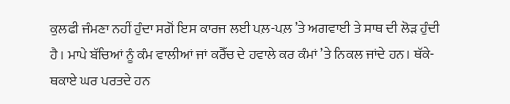ਕੁਲਫੀ ਜੰਮਣਾ ਨਹੀਂ ਹੁੰਦਾ ਸਗੋਂ ਇਸ ਕਾਰਜ ਲਈ ਪਲ਼-ਪਲ਼ ’ਤੇ ਅਗਵਾਈ ਤੇ ਸਾਥ ਦੀ ਲੋੜ ਹੁੰਦੀ ਹੈ। ਮਾਪੇ ਬੱਚਿਆਂ ਨੂੰ ਕੰਮ ਵਾਲੀਆਂ ਜਾਂ ਕਰੈੱਚ ਦੇ ਹਵਾਲੇ ਕਰ ਕੰਮਾਂ ’ਤੇ ਨਿਕਲ ਜਾਂਦੇ ਹਨ। ਥੱਕੇ-ਥਕਾਏ ਘਰ ਪਰਤਦੇ ਹਨ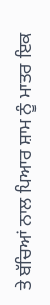ਤੇ ਬੱਚਿਆਂ ਨਾਲ ਪਿਆਰ ਸ਼ਾਮ ਨੂੰ ਮਾਤਰ ਇਕ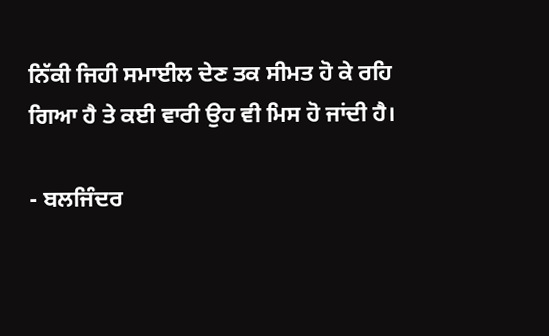ਨਿੱਕੀ ਜਿਹੀ ਸਮਾਈਲ ਦੇਣ ਤਕ ਸੀਮਤ ਹੋ ਕੇ ਰਹਿ ਗਿਆ ਹੈ ਤੇ ਕਈ ਵਾਰੀ ਉਹ ਵੀ ਮਿਸ ਹੋ ਜਾਂਦੀ ਹੈ।

- ਬਲਜਿੰਦਰ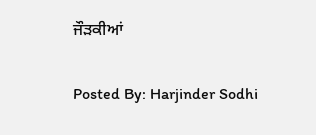ਜੌੜਕੀਆਂ

Posted By: Harjinder Sodhi